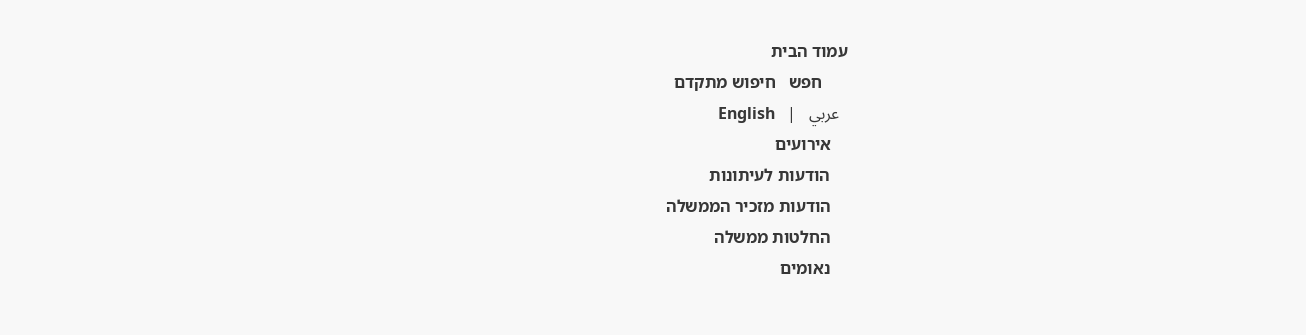עמוד הבית
      חפש   חיפוש מתקדם
  عربي   |   English
    אירועים
    הודעות לעיתונות
    הודעות מזכיר הממשלה
    החלטות ממשלה
    נאומים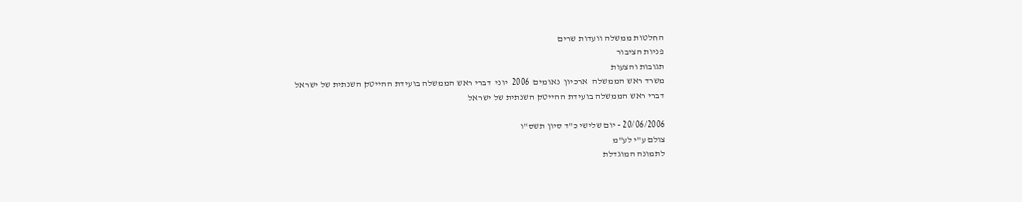החלטות ממשלה וועדות שרים
פניות הציבור
תגובות והצעות
משרד ראש הממשלה  ארכיון  נאומים  2006  יוני  דברי ראש הממשלה בועידת ההייטק השנתית של ישראל
דברי ראש הממשלה בועידת ההייטק השנתית של ישראל

20/06/2006 - יום שלישי כ"ד סיון תשס"ו
צולם ע"י לע"מ
לתמונה המוגדלת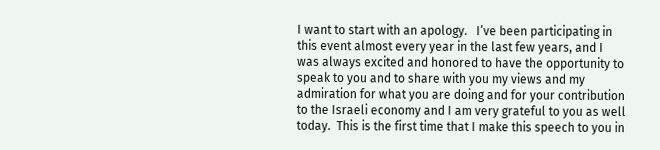I want to start with an apology.   I’ve been participating in this event almost every year in the last few years, and I was always excited and honored to have the opportunity to speak to you and to share with you my views and my admiration for what you are doing and for your contribution to the Israeli economy and I am very grateful to you as well today.  This is the first time that I make this speech to you in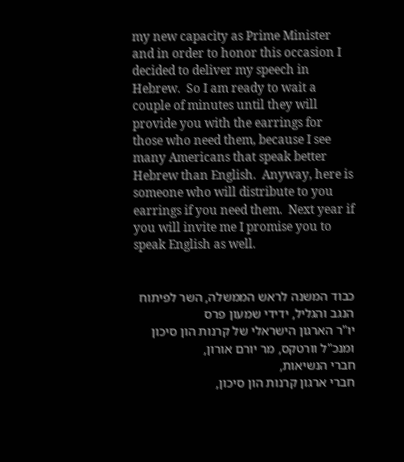my new capacity as Prime Minister and in order to honor this occasion I decided to deliver my speech in Hebrew.  So I am ready to wait a couple of minutes until they will provide you with the earrings for those who need them, because I see many Americans that speak better Hebrew than English.  Anyway, here is someone who will distribute to you earrings if you need them.  Next year if you will invite me I promise you to speak English as well.


כבוד המשנה לראש הממשלה, השר לפיתוח הנגב והגליל, ידידי שמעון פרס
יו"ר הארגון הישראלי של קרנות הון סיכון ומנכ"ל וורטקס, מר יורם אורון,
חברי הנשיאות,
חברי ארגון קרנות הון סיכון,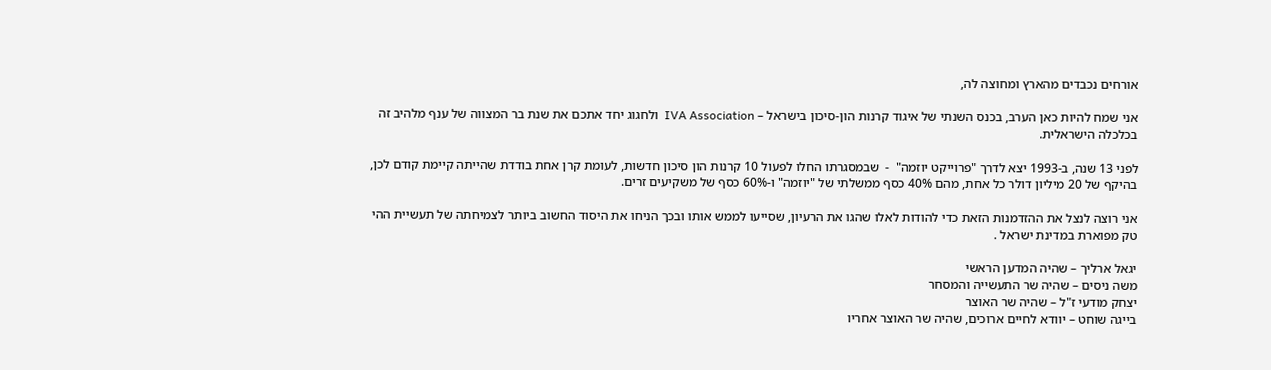אורחים נכבדים מהארץ ומחוצה לה,

אני שמח להיות כאן הערב, בכנס השנתי של איגוד קרנות הון-סיכון בישראל – IVA Association  ולחגוג יחד אתכם את שנת בר המצווה של ענף מלהיב זה בכלכלה הישראלית.

לפני 13 שנה, ב-1993 יצא לדרך "פרוייקט יוזמה"  -  שבמסגרתו החלו לפעול 10 קרנות הון סיכון חדשות, לעומת קרן אחת בודדת שהייתה קיימת קודם לכן, בהיקף של 20 מיליון דולר כל אחת, מהם 40% כסף ממשלתי של "יוזמה" ו-60% כסף של משקיעים זרים.

אני רוצה לנצל את ההזדמנות הזאת כדי להודות לאלו שהגו את הרעיון, שסייעו לממש אותו ובכך הניחו את היסוד החשוב ביותר לצמיחתה של תעשיית ההי טק מפוארת במדינת ישראל .

יגאל ארליך – שהיה המדען הראשי
משה ניסים – שהיה שר התעשייה והמסחר
יצחק מודעי ז"ל – שהיה שר האוצר
בייגה שוחט – יוודא לחיים ארוכים, שהיה שר האוצר אחריו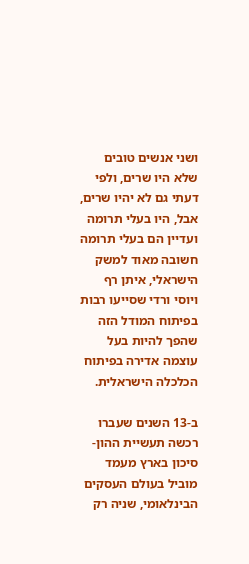ושני אנשים טובים שלא היו שרים, ולפי דעתי גם לא יהיו שרים, אבל, היו בעלי תרומה ועדיין הם בעלי תרומה חשובה מאוד למשק הישראלי, איתן רף ויוסי ורדי שסייעו רבות בפיתוח המודל הזה שהפך להיות בעל עוצמה אדירה בפיתוח הכלכלה הישראלית.

ב-13 השנים שעברו רכשה תעשיית ההון-סיכון בארץ מעמד מוביל בעולם העסקים הבינלאומי, שניה רק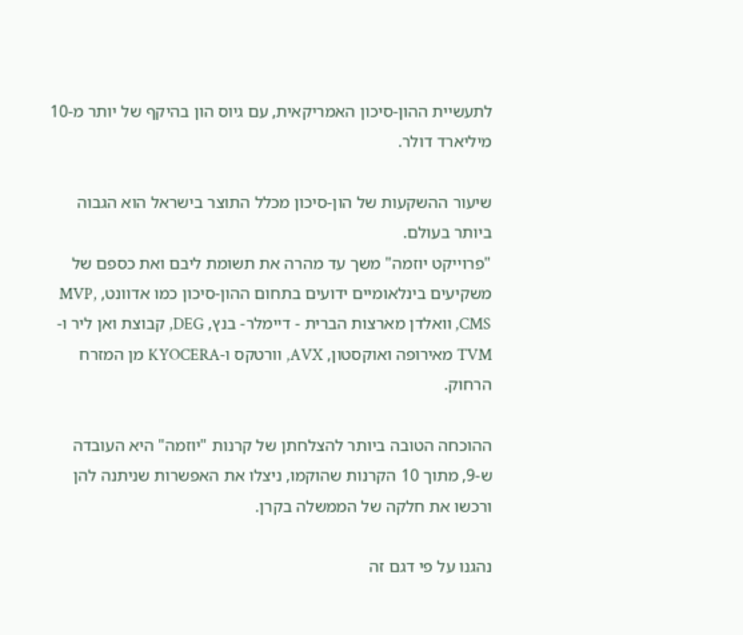לתעשיית ההון-סיכון האמריקאית, עם גיוס הון בהיקף של יותר מ-10 מיליארד דולר.

שיעור ההשקעות של הון-סיכון מכלל התוצר בישראל הוא הגבוה ביותר בעולם.
"פרוייקט יוזמה" משך עד מהרה את תשומת ליבם ואת כספם של משקיעים בינלאומיים ידועים בתחום ההון-סיכון כמו אדוונט, MVP, CMS, וואלדן מארצות הברית - דיימלר- בנץ, DEG, קבוצת ואן ליר ו-TVM מאירופה ואוקסטון, AVX, וורטקס ו-KYOCERA מן המזרח הרחוק.

ההוכחה הטובה ביותר להצלחתן של קרנות "יוזמה" היא העובדה ש-9, מתוך 10 הקרנות שהוקמו, ניצלו את האפשרות שניתנה להן ורכשו את חלקה של הממשלה בקרן.

נהגנו על פי דגם זה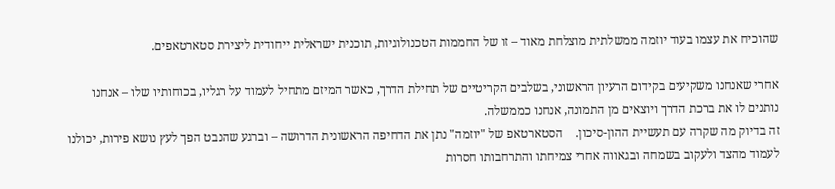שהוכיח את עצמו בעוד יוזמה ממשלתית מוצלחת מאוד – זו של החממות הטכנולוגיות, תוכנית ישראלית ייחודית ליצירת סטארטאפים.

אחרי שאנחנו משקיעים בקידום הרעיון הראשוני, בשלבים הקריטיים של תחילת הדרך, כאשר המיזם מתחיל לעמוד על רגליו, בכוחותיו שלו – אנחנו נותנים לו את ברכת הדרך ויוצאים מן התמונה, אנחנו כממשלה.
זה בדיוק מה שקרה עם תעשיית ההון-סיכון.    הסטארטאפ של "יוזמה" נתן את הדחיפה הראשונית הדרושה – וברגע שהנבט הפך לעץ נושא פירות, יכולנו לעמוד מהצד ולעקוב בשמחה ובגאווה אחרי צמיחתו והתרחבותו חסרות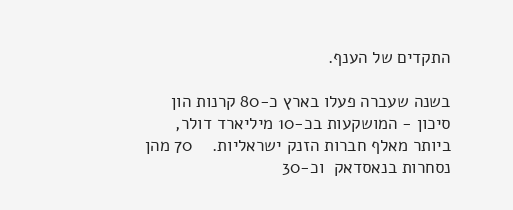התקדים של הענף.

בשנה שעברה פעלו בארץ כ-80 קרנות הון סיכון - המושקעות בכ-10 מיליארד דולר, ביותר מאלף חברות הזנק ישראליות.    70 מהן נסחרות בנאסדאק  וכ-30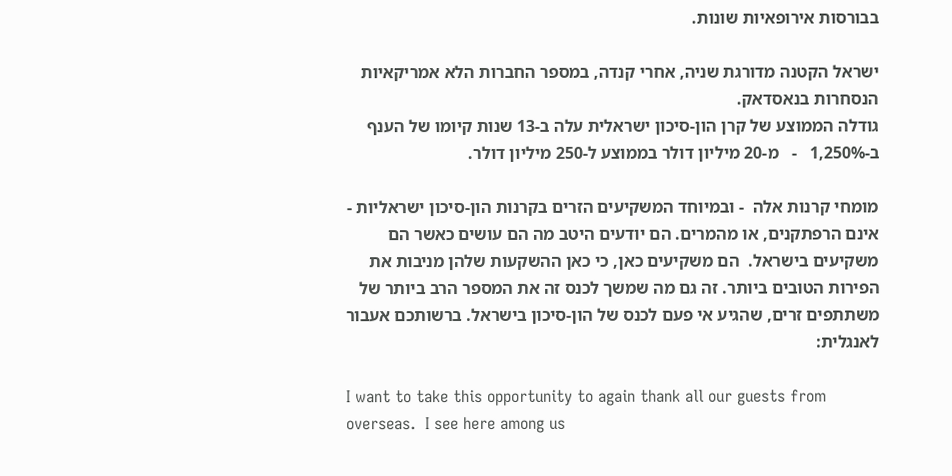בבורסות אירופאיות שונות.

ישראל הקטנה מדורגת שניה, אחרי קנדה, במספר החברות הלא אמריקאיות הנסחרות בנאסדאק.
גודלה הממוצע של קרן הון-סיכון ישראלית עלה ב-13 שנות קיומו של הענף ב-1,250%   -   מ-20 מיליון דולר בממוצע ל-250 מיליון דולר.

מומחי קרנות אלה  - ובמיוחד המשקיעים הזרים בקרנות הון-סיכון ישראליות - אינם הרפתקנים, או מהמרים. הם יודעים היטב מה הם עושים כאשר הם משקיעים בישראל.  הם משקיעים כאן, כי כאן ההשקעות שלהן מניבות את הפירות הטובים ביותר. זה גם מה שמשך לכנס זה את המספר הרב ביותר של משתתפים זרים, שהגיע אי פעם לכנס של הון-סיכון בישראל. ברשותכם אעבור לאנגלית:

I want to take this opportunity to again thank all our guests from overseas.  I see here among us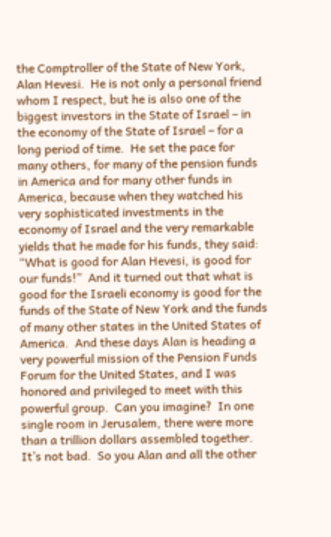the Comptroller of the State of New York, Alan Hevesi.  He is not only a personal friend whom I respect, but he is also one of the biggest investors in the State of Israel – in the economy of the State of Israel – for a long period of time.  He set the pace for many others, for many of the pension funds in America and for many other funds in America, because when they watched his very sophisticated investments in the economy of Israel and the very remarkable yields that he made for his funds, they said:  “What is good for Alan Hevesi, is good for our funds!”  And it turned out that what is good for the Israeli economy is good for the funds of the State of New York and the funds of many other states in the United States of America.  And these days Alan is heading a very powerful mission of the Pension Funds Forum for the United States, and I was honored and privileged to meet with this powerful group.  Can you imagine?  In one single room in Jerusalem, there were more than a trillion dollars assembled together.  It’s not bad.  So you Alan and all the other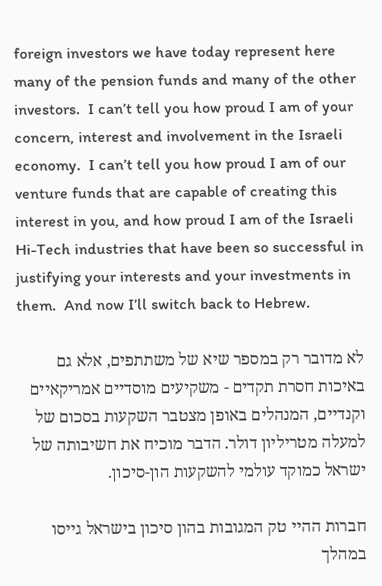foreign investors we have today represent here many of the pension funds and many of the other investors.  I can’t tell you how proud I am of your concern, interest and involvement in the Israeli economy.  I can’t tell you how proud I am of our venture funds that are capable of creating this interest in you, and how proud I am of the Israeli Hi-Tech industries that have been so successful in justifying your interests and your investments in them.  And now I’ll switch back to Hebrew.

לא מדובר רק במספר שיא של משתתפים, אלא גם באיכות חסרת תקדים - משקיעים מוסדיים אמריקאיים וקנדיים, המנהלים באופן מצטבר השקעות בסכום של למעלה מטריליון דולר. הדבר מוכיח את חשיבותה של ישראל כמוקד עולמי להשקעות הון-סיכון.

חברות ההיי טק המגובות בהון סיכון בישראל גייסו במהלך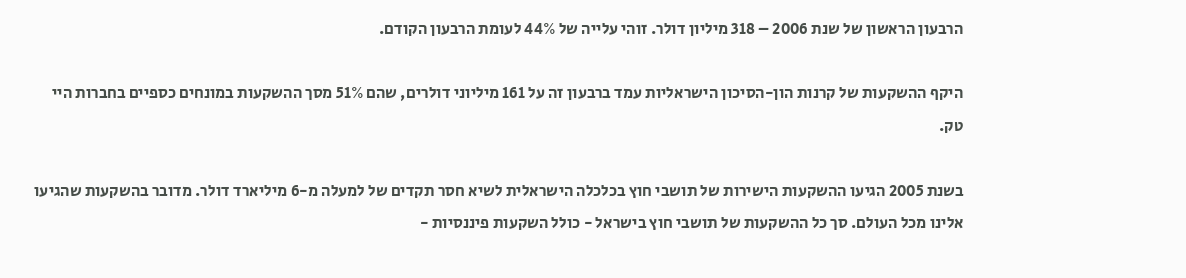הרבעון הראשון של שנת 2006 – 318 מיליון דולר. זוהי עלייה של 44% לעומת הרבעון הקודם.

היקף ההשקעות של קרנות הון-הסיכון הישראליות עמד ברבעון זה על 161 מיליוני דולרים, שהם 51% מסך ההשקעות במונחים כספיים בחברות היי טק.

בשנת 2005 הגיעו ההשקעות הישירות של תושבי חוץ בכלכלה הישראלית לשיא חסר תקדים של למעלה מ-6 מיליארד דולר. מדובר בהשקעות שהגיעו אלינו מכל העולם. סך כל ההשקעות של תושבי חוץ בישראל - כולל השקעות פיננסיות -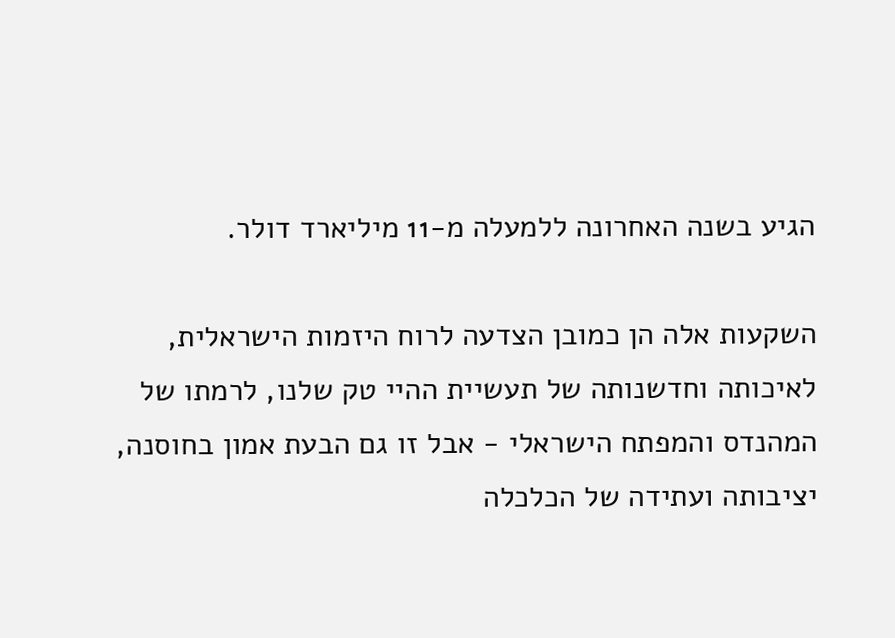הגיע בשנה האחרונה ללמעלה מ-11 מיליארד דולר.

השקעות אלה הן כמובן הצדעה לרוח היזמות הישראלית, לאיכותה וחדשנותה של תעשיית ההיי טק שלנו, לרמתו של המהנדס והמפתח הישראלי - אבל זו גם הבעת אמון בחוסנה, יציבותה ועתידה של הכלכלה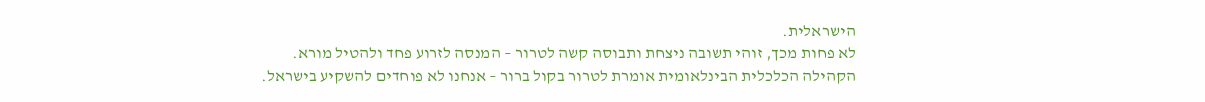הישראלית.
לא פחות מכך, זוהי תשובה ניצחת ותבוסה קשה לטרור – המנסה לזרוע פחד ולהטיל מורא.
הקהילה הכלכלית הבינלאומית אומרת לטרור בקול ברור – אנחנו לא פוחדים להשקיע בישראל.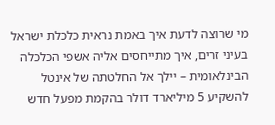מי שרוצה לדעת איך באמת נראית כלכלת ישראל בעיני זרים, איך מתייחסים אליה אשפי הכלכלה הבינלאומית – יילך אל החלטתה של אינטל להשקיע 5 מיליארד דולר בהקמת מפעל חדש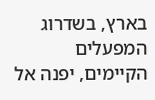בארץ, בשדרוג המפעלים הקיימים, יפנה אל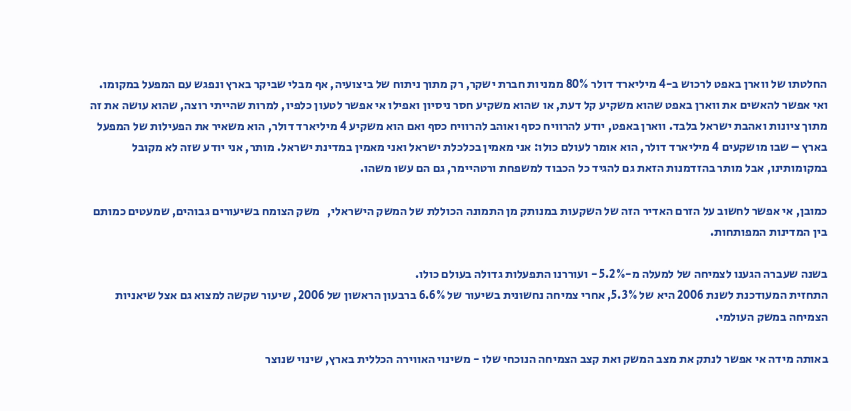החלטתו של ווארן באפט לרכוש ב-4 מיליארד דולר 80% ממניות חברת ישקר, רק מתוך ניתוח של ביצועיה, אף מבלי שביקר בארץ ונפגש עם המפעל במקומו. ואי אפשר להאשים את ווארן באפט שהוא משקיע קל דעת, או שהוא משקיע חסר ניסיון ואפילו אי אפשר לטעון כלפיו, למרות שהייתי רוצה, שהוא עושה את זה מתוך ציונות ואהבת ישראל בלבד. ווארן באפט, יודע להרוויח כסף ואוהב להרוויח כסף ואם הוא משקיע 4 מיליארד דולר, הוא משאיר את הפעילות של המפעל בארץ – שבו מושקעים 4 מיליארד דולר, הוא אומר לעולם כולו: אני מאמין בכלכלת ישראל ואני מאמין במדינת ישראל. מותר, אני יודע שזה לא מקובל במקומותינו, אבל מותר בהזדמנות הזאת גם להגיד כל הכבוד למשפחת ורטהיימר, גם הם עשו משהו.

כמובן, אי אפשר לחשוב על הזרם האדיר הזה של השקעות במנותק מן התמונה הכוללת של המשק הישראלי,   משק הצומח בשיעורים גבוהים, שמעטים כמותם בין המדינות המפותחות.

בשנה שעברה הגענו לצמיחה של למעלה מ-5.2% - ועוררנו התפעלות גדולה בעולם כולו.
התחזית המעודכנת לשנת 2006 היא של 5.3%, אחרי צמיחה נחשונית בשיעור של 6.6% ברבעון הראשון של 2006, שיעור שקשה למצוא גם אצל שיאניות הצמיחה במשק העולמי.

באותה מידה אי אפשר לנתק את מצב המשק ואת קצב הצמיחה הנוכחי שלו - משינוי האווירה הכללית בארץ, שינוי שנוצר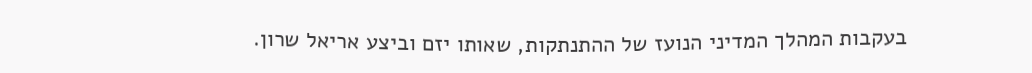בעקבות המהלך המדיני הנועז של ההתנתקות, שאותו יזם וביצע אריאל שרון.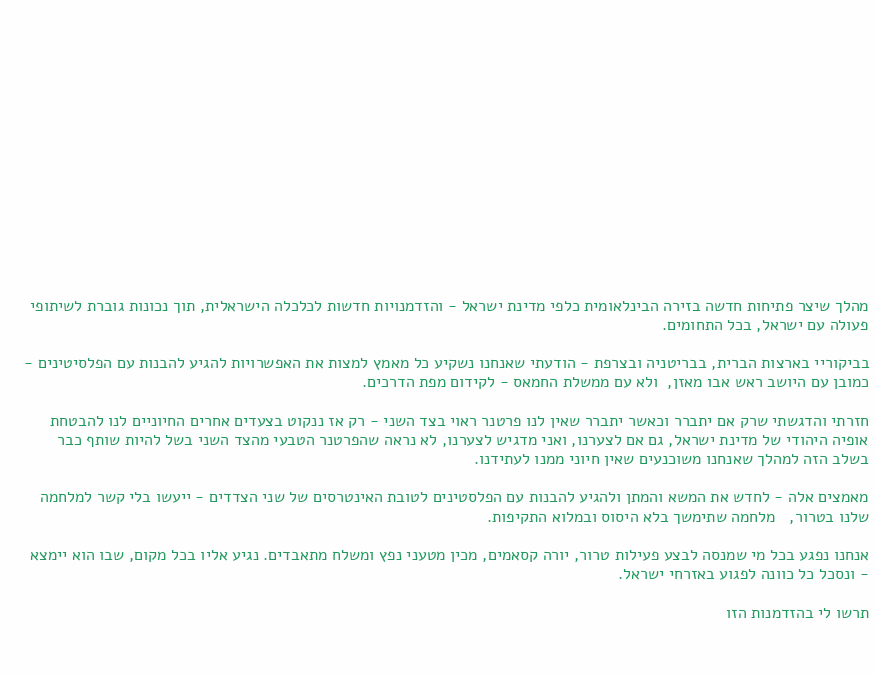מהלך שיצר פתיחות חדשה בזירה הבינלאומית כלפי מדינת ישראל - והזדמנויות חדשות לכלכלה הישראלית, תוך נכונות גוברת לשיתופי פעולה עם ישראל, בכל התחומים.

בביקוריי בארצות הברית, בבריטניה ובצרפת - הודעתי שאנחנו נשקיע כל מאמץ למצות את האפשרויות להגיע להבנות עם הפלסיטינים - כמובן עם היושב ראש אבו מאזן,  ולא עם ממשלת החמאס - לקידום מפת הדרכים.

חזרתי והדגשתי שרק אם יתברר וכאשר יתברר שאין לנו פרטנר ראוי בצד השני - רק אז ננקוט בצעדים אחרים החיוניים לנו להבטחת אופיה היהודי של מדינת ישראל, גם אם לצערנו, ואני מדגיש לצערנו, לא נראה שהפרטנר הטבעי מהצד השני בשל להיות שותף כבר בשלב הזה למהלך שאנחנו משוכנעים שאין חיוני ממנו לעתידנו.

מאמצים אלה - לחדש את המשא והמתן ולהגיע להבנות עם הפלסטינים לטובת האינטרסים של שני הצדדים - ייעשו בלי קשר למלחמה שלנו בטרור,   מלחמה שתימשך בלא היסוס ובמלוא התקיפות.

אנחנו נפגע בכל מי שמנסה לבצע פעילות טרור, יורה קסאמים, מכין מטעני נפץ ומשלח מתאבדים. נגיע אליו בכל מקום, שבו הוא יימצא - ונסכל כל כוונה לפגוע באזרחי ישראל.

תרשו לי בהזדמנות הזו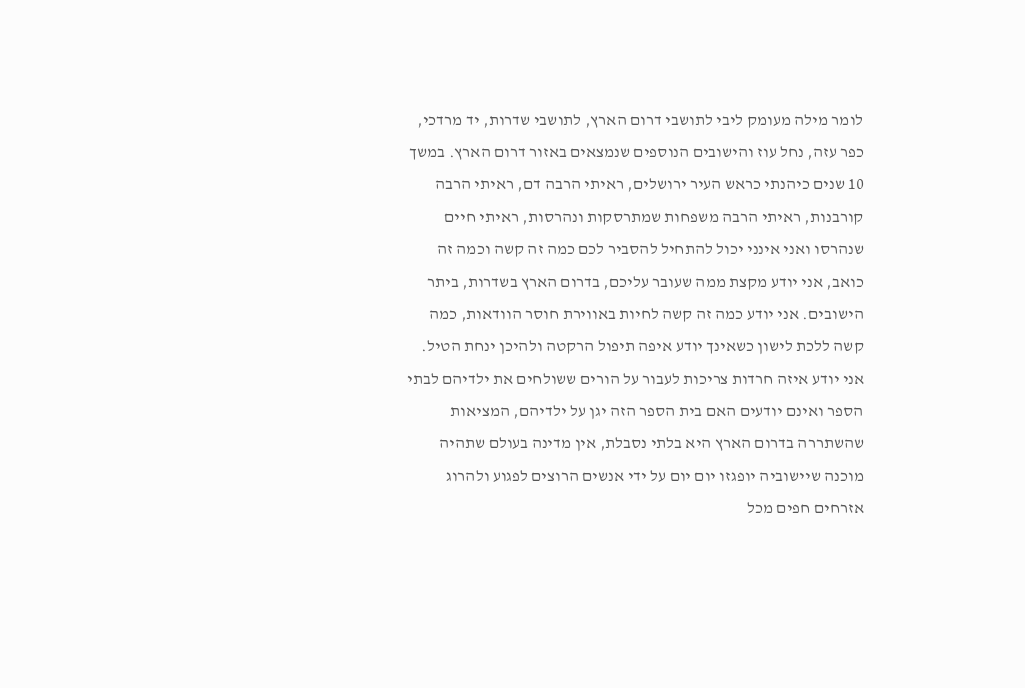לומר מילה מעומק ליבי לתושבי דרום הארץ, לתושבי שדרות, יד מרדכי, כפר עזה, נחל עוז והישובים הנוספים שנמצאים באזור דרום הארץ. במשך 10 שנים כיהנתי כראש העיר ירושלים, ראיתי הרבה דם, ראיתי הרבה קורבנות, ראיתי הרבה משפחות שמתרסקות ונהרסות, ראיתי חיים שנהרסו ואני אינני יכול להתחיל להסביר לכם כמה זה קשה וכמה זה כואב, אני יודע מקצת ממה שעובר עליכם, בדרום הארץ בשדרות, ביתר הישובים. אני יודע כמה זה קשה לחיות באווירת חוסר הוודאות, כמה קשה ללכת לישון כשאינך יודע איפה תיפול הרקטה ולהיכן ינחת הטיל. אני יודע איזה חרדות צריכות לעבור על הורים ששולחים את ילדיהם לבתי הספר ואינם יודעים האם בית הספר הזה יגן על ילדיהם, המציאות שהשתררה בדרום הארץ היא בלתי נסבלת, אין מדינה בעולם שתהיה מוכנה שיישוביה יופגזו יום יום על ידי אנשים הרוצים לפגוע ולהרוג אזרחים חפים מכל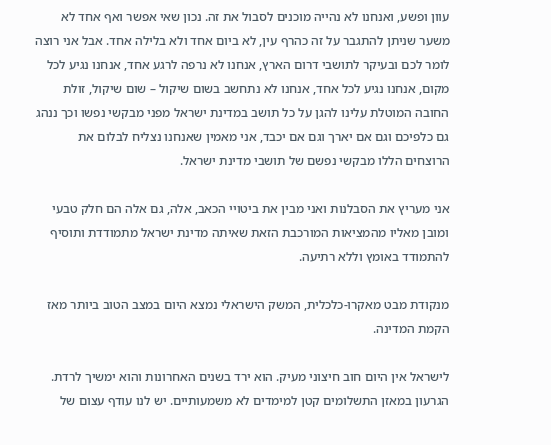עוון ופשע, ואנחנו לא נהייה מוכנים לסבול את זה. נכון שאי אפשר ואף אחד לא משער שניתן להתגבר על זה כהרף עין, לא ביום אחד ולא בלילה אחד. אבל אני רוצה לומר לכם ובעיקר לתושבי דרום הארץ, אנחנו לא נרפה לרגע אחד, אנחנו נגיע לכל מקום, אנחנו נגיע לכל אחד, אנחנו לא נתחשב בשום שיקול – שום שיקול, זולת החובה המוטלת עלינו להגן על כל תושב במדינת ישראל מפני מבקשי נפשו וכך ננהג גם כלפיכם וגם אם יארך וגם אם יכבד, אני מאמין שאנחנו נצליח לבלום את הרוצחים הללו מבקשי נפשם של תושבי מדינת ישראל.

אני מעריץ את הסבלנות ואני מבין את ביטויי הכאב, אלה, גם אלה הם חלק טבעי ומובן מאליו מהמציאות המורכבת הזאת שאיתה מדינת ישראל מתמודדת ותוסיף להתמודד באומץ וללא רתיעה.

מנקודת מבט מאקרו-כלכלית, המשק הישראלי נמצא היום במצב הטוב ביותר מאז הקמת המדינה.

לישראל אין היום חוב חיצוני מעיק. הוא ירד בשנים האחרונות והוא ימשיך לרדת. הגרעון במאזן התשלומים קטן למימדים לא משמעותיים. יש לנו עודף עצום של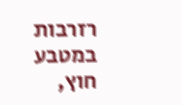רזרבות במטבע חוץ,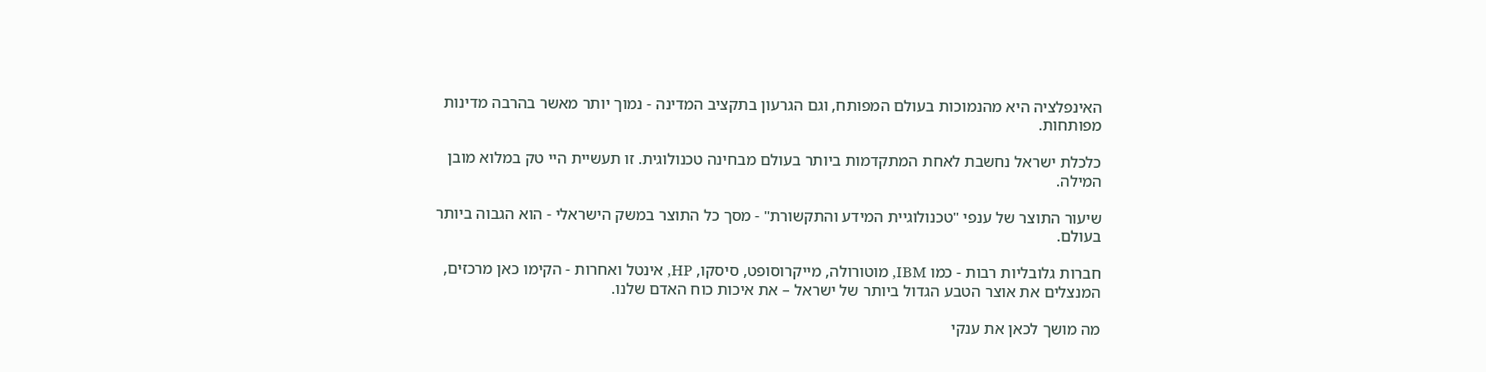האינפלציה היא מהנמוכות בעולם המפותח, וגם הגרעון בתקציב המדינה - נמוך יותר מאשר בהרבה מדינות מפותחות.

כלכלת ישראל נחשבת לאחת המתקדמות ביותר בעולם מבחינה טכנולוגית. זו תעשיית היי טק במלוא מובן המילה.

שיעור התוצר של ענפי "טכנולוגיית המידע והתקשורת" - מסך כל התוצר במשק הישראלי - הוא הגבוה ביותר בעולם.

חברות גלובליות רבות - כמו IBM, מוטורולה, מייקרוסופט, סיסקו, HP, אינטל ואחרות - הקימו כאן מרכזים, המנצלים את אוצר הטבע הגדול ביותר של ישראל – את איכות כוח האדם שלנו.

מה מושך לכאן את ענקי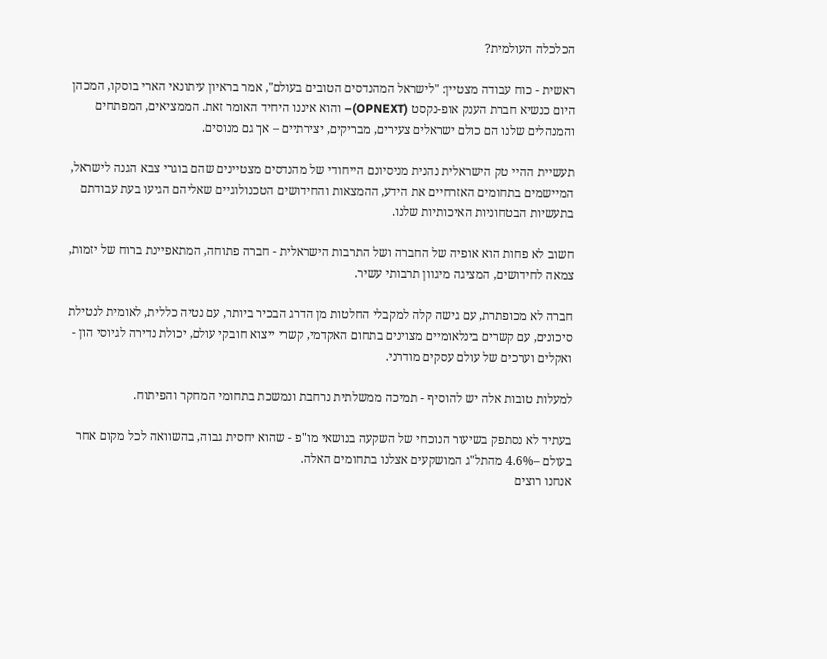הכלכלה העולמית?

ראשית - כוח עבודה מצטיין: "לישראל המהנדסים הטובים בעולם", אמר בראיון עיתונאי הארי בוסקו, המכהן היום כנשיא חברת הענק אופ-נקסט (OPNEXT)– והוא איננו היחיד האומר זאת. הממציאים, המפתחים והמנהלים שלנו הם כולם ישראלים צעירים, מבריקים, יצירתיים – אך גם מנוסים.

תעשיית ההיי טק הישראלית נהנית מניסיונם הייחודי של מהנדסים מצטיינים שהם בוגרי צבא הגנה לישראל, המיישמים בתחומים האזרחיים את הידע, ההמצאות והחידושים הטכנולוגיים שאליהם הגיעו בעת עבודתם בתעשיות הבטחוניות האיכותיות שלנו.

חשוב לא פחות הוא אופיה של החברה ושל התרבות הישראלית - חברה פתוחה, המתאפיינת ברוח של יזמות, צמאה לחידושים, המציגה מיגוון תרבותי עשיר.

חברה לא מכופתרת, עם גישה קלה למקבלי החלטות מן הדרג הבכיר ביותר, עם נטיה כללית, לאומית לנטילת סיכונים, עם קשרים בינלאומיים מצוינים בתחום האקדמי, קשרי ייצוא חובקי עולם, יכולת נדירה לגיוסי הון - ואקלים וערכים של עולם עסקים מודרני.

למעלות טובות אלה יש להוסיף - תמיכה ממשלתית נרחבת ונמשכת בתחומי המחקר והפיתוח.

בעתיד לא נסתפק בשיעור הנוכחי של השקעה בנושאי מו"פ - שהוא יחסית גבוה, בהשוואה לכל מקום אחר בעולם –4.6% מהתל"ג המושקעים אצלנו בתחומים האלה.
אנחנו רוצים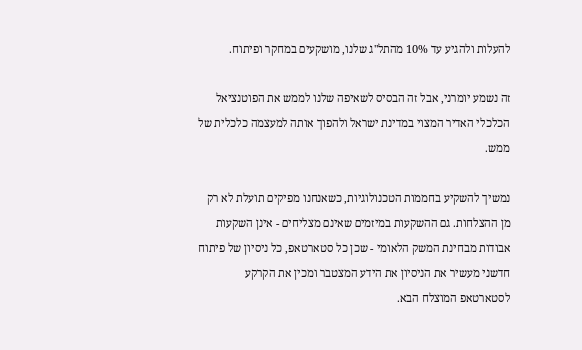להעלות ולהגיע עד 10% מהתל"ג שלנו, מושקעים במחקר ופיתוח.

זה נשמע יומרני, אבל זה הבסיס לשאיפה שלנו לממש את הפוטנציאל הכלכלי האדיר המצוי במדינת ישראל ולהפוך אותה למעצמה כלכלית של ממש.

נמשיך להשקיע בחממות הטכנולוגיות, כשאנחנו מפיקים תועלת לא רק מן ההצלחות. גם ההשקעות במיזמים שאינם מצליחים - אינן השקעות אבודות מבחינת המשק הלאומי - שכן כל סטארטאפ, כל ניסיון של פיתוח חדשני מעשיר את הניסיון את הידע המצטבר ומכין את הקרקע לסטארטאפ המוצלח הבא.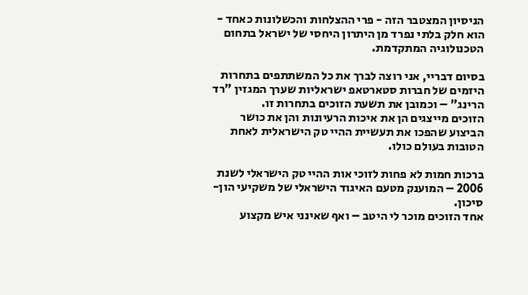הניסיון המצטבר הזה - פרי ההצלחות והכשלונות כאחד - הוא חלק בלתי נפרד מן היתרון היחסי של ישראל בתחום הטכנולוגיה המתקדמת.

בסיום דבריי, אני רוצה לברך את כל המשתתפים בתחרות היזמים של חברות סטארטאפ ישראליות שערך המגזין "רד הרינג" – וכמובן את תשעת הזוכים בתחרות זו.
הזוכים מייצגים הן את איכות הרעיונות והן את כושר הביצוע שהפכו את תעשיית ההיי טק הישראלית לאחת הטובות בעולם כולו.

ברכות חמות לא פחות לזוכי אות ההיי טק הישראלי לשנת 2006 – המוענק מטעם האיגוד הישראלי של משקיעי הון-סיכון.
אחד הזוכים מוכר לי היטב – ואף שאינני איש מקצוע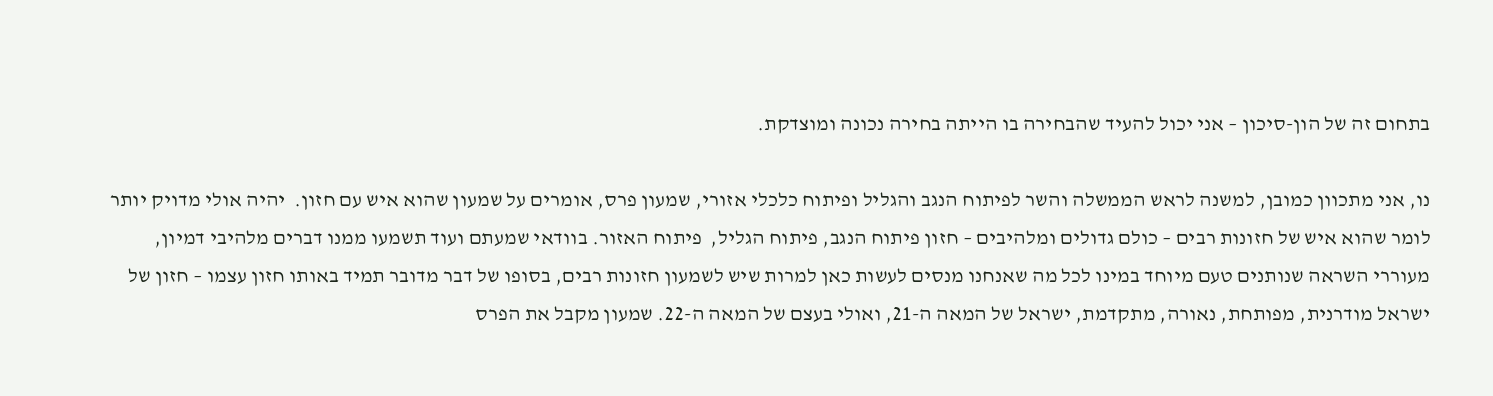בתחום זה של הון-סיכון – אני יכול להעיד שהבחירה בו הייתה בחירה נכונה ומוצדקת.

נו, אני מתכוון כמובן, למשנה לראש הממשלה והשר לפיתוח הנגב והגליל ופיתוח כלכלי אזורי, שמעון פרס, אומרים על שמעון שהוא איש עם חזון.  יהיה אולי מדויק יותר לומר שהוא איש של חזונות רבים – כולם גדולים ומלהיבים – חזון פיתוח הנגב, פיתוח הגליל,  פיתוח האזור. בוודאי שמעתם ועוד תשמעו ממנו דברים מלהיבי דמיון, מעוררי השראה שנותנים טעם מיוחד במינו לכל מה שאנחנו מנסים לעשות כאן למרות שיש לשמעון חזונות רבים, בסופו של דבר מדובר תמיד באותו חזון עצמו – חזון של ישראל מודרנית, מפותחת, נאורה, מתקדמת, ישראל של המאה ה-21, ואולי בעצם של המאה ה-22. שמעון מקבל את הפרס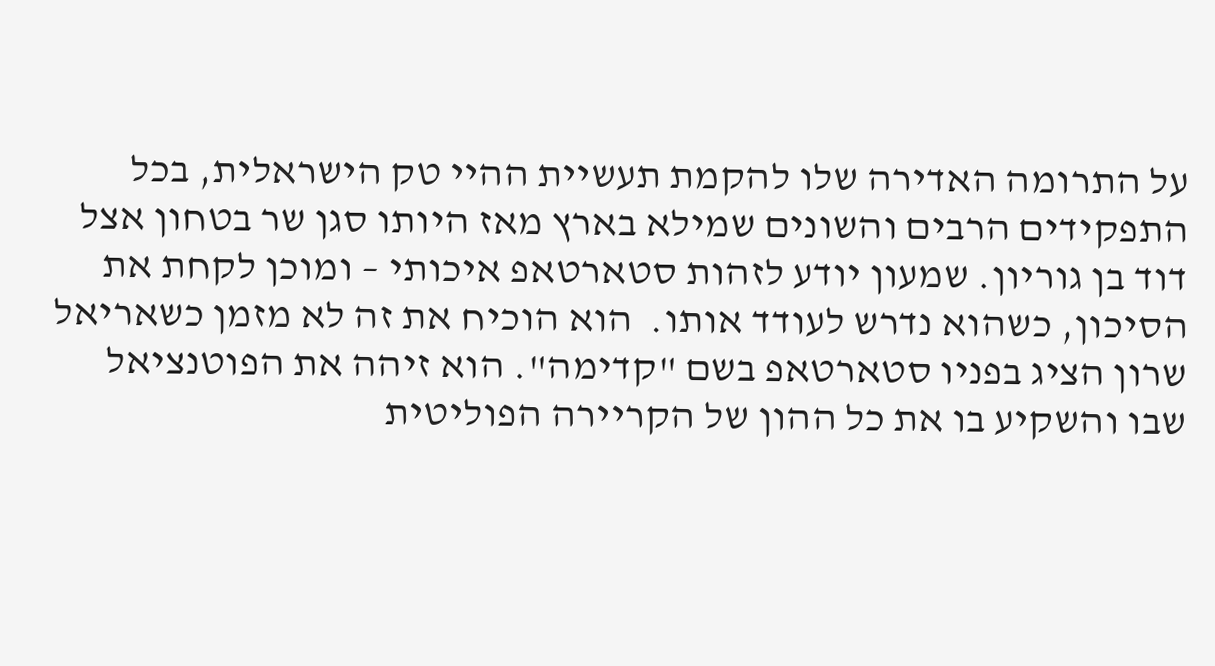על התרומה האדירה שלו להקמת תעשיית ההיי טק הישראלית, בכל התפקידים הרבים והשונים שמילא בארץ מאז היותו סגן שר בטחון אצל דוד בן גוריון. שמעון יודע לזהות סטארטאפ איכותי – ומוכן לקחת את הסיכון, כשהוא נדרש לעודד אותו.  הוא הוכיח את זה לא מזמן כשאריאל שרון הציג בפניו סטארטאפ בשם "קדימה". הוא זיהה את הפוטנציאל שבו והשקיע בו את כל ההון של הקריירה הפוליטית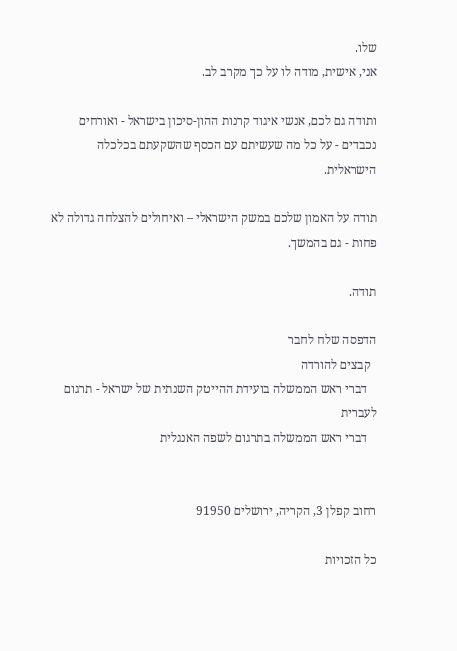שלו.
אני, אישית, מודה לו על כך מקרב לב.

ותודה גם לכם, אנשי איגוד קרנות ההון-סיכון בישראל - ואורחים נכבדים - על כל מה שעשיתם עם הכסף שהשקעתם בכלכלה הישראלית.

תודה על האמון שלכם במשק הישראלי – ואיחולים להצלחה גדולה לא פחות - גם בהמשך.

תודה.

הדפסה שלח לחבר
  קבצים להורדה
   דברי ראש הממשלה בועידת ההייטק השנתית של ישראל - תרגום לעברית
   דברי ראש הממשלה בתרגום לשפה האנגלית


רחוב קפלן 3, הקריה, ירושלים 91950

כל הזכויות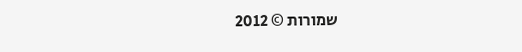שמורות © 2012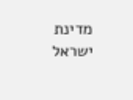מדינת ישראל